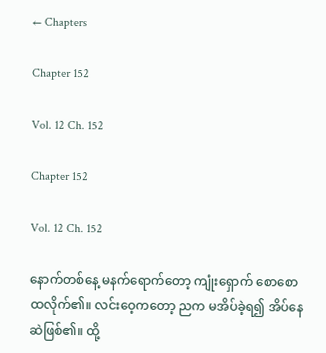← Chapters

Chapter 152

Vol. 12 Ch. 152

Chapter 152

Vol. 12 Ch. 152

နောက်တစ်နေ့ မနက်ရောက်တော့ ကျုံးရှောက် စောစောထလိုက်၏။ လင်းဝေ့ကတော့ ညက မအိပ်ခဲ့ရ၍ အိပ်နေဆဲဖြစ်၏။ ထို့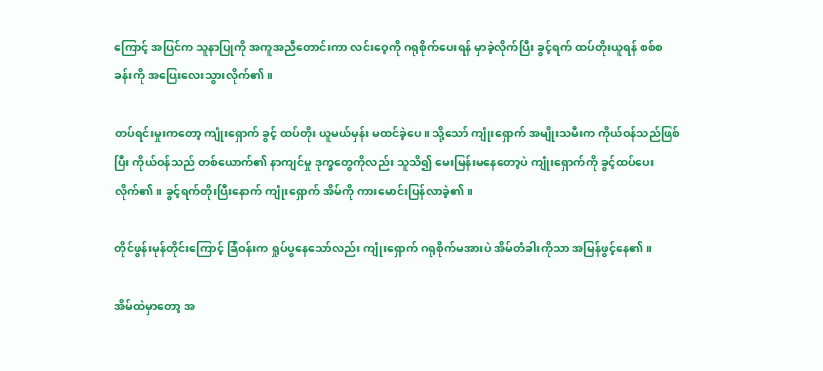ကြောင့် အပြင်က သူနာပြုကို အကူအညီတောင်းကာ လင်းဝေ့ကို ဂရုစိုက်ပေးရန် မှာခဲ့လိုက်ပြီး ခွင့်ရက် ထပ်တိုးယူရန် စစ်စခန်းကို ‌အပြေးလေးသွားလိုက်၏။

တပ်ရင်းမှုးကတော့ ကျုံးရှောက် ခွင့် ထပ်တိုး ယူမယ်မှန်း မထင်ခဲ့ပေ။ သို့သော် ကျုံးရှောက် အမျိုးသမီးက ကိုယ်ဝန်သည်ဖြစ်ပြီး ကိုယ်ဝန်သည် တစ်ယောက်၏ နာကျင်မှု ဒုက္ခတွေကိုလည်း သူသိ၍ မေးမြန်းမနေတော့ပဲ ကျုံးရှောက်ကို ခွင့်ထပ်ပေးလိုက်၏။ ခွင့်ရက်တိုးပြီးနောက် ကျုံးရှောက် အိမ်ကို ကားမောင်းပြန်လာခဲ့၏။

တိုင်ဖွန်းမုန်တိုင်းကြောင့် ခြံဝန်းက ရှုပ်ပွနေသော်လည်း ကျုံးရှောက် ဂရုစိုက်မအားပဲ အိမ်တံခါးကိုသာ အမြန်ဖွင့်နေ၏။

အိမ်ထဲမှာတော့ အ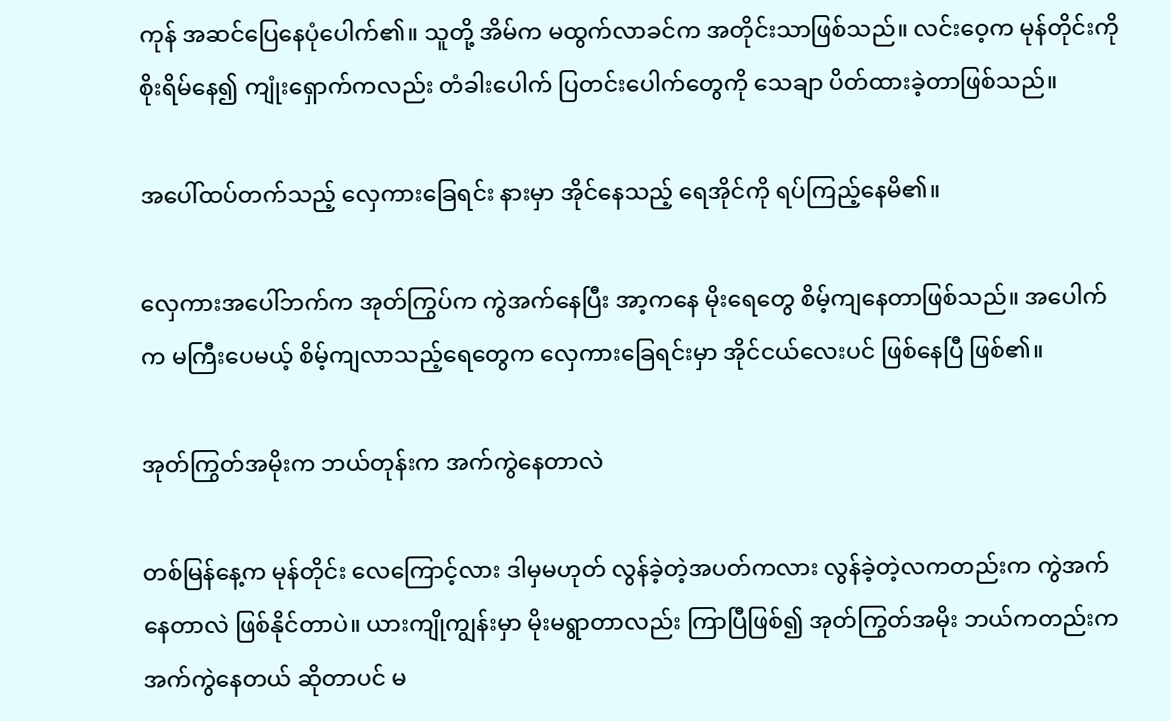ကုန် အဆင်ပြေနေပုံပေါက်၏။ သူတို့ အိမ်က မထွက်လာခင်က အတိုင်းသာဖြစ်သည်။ လင်းဝေ့က မုန်တိုင်းကို စိုးရိမ်နေ၍ ကျုံးရှောက်ကလည်း တံခါးပေါက် ပြတင်းပေါက်တွေကို သေချာ ပိတ်ထားခဲ့တာဖြစ်သည်။

အပေါ်ထပ်တက်သည့် လှေကား‌ခြေရင်း နားမှာ အိုင်နေသည့် ရေအိုင်ကို ရပ်ကြည့်နေမိ၏။

လှေကားအပေါ်ဘက်က အုတ်ကြွပ်က ကွဲအက်နေပြီး အာ့ကနေ မိုးရေတွေ စိမ့်ကျနေတာဖြစ်သည်။ အပေါက်က မကြီးပေမယ့် စိမ့်ကျလာသည့်ရေတွေက လှေကားခြေရင်းမှာ အိုင်ငယ်လေးပင် ဖြစ်နေပြီ ဖြစ်၏။

အုတ်ကြွတ်အမိုးက ဘယ်တုန်းက အက်ကွဲနေတာလဲ

တစ်မြန်နေ့က မုန်တိုင်း လေကြောင့်လား ဒါမှမဟုတ် လွန်ခဲ့တဲ့အပတ်ကလား လွန်ခဲ့တဲ့လကတည်းက ကွဲအက်နေတာလဲ ဖြစ်နိုင်တာပဲ။ ယားကျိုကျွန်းမှာ မိုးမရွာတာလည်း ကြာပြီဖြစ်၍ အုတ်ကြွတ်အမိုး ဘယ်ကတည်းက အက်ကွဲနေတယ် ဆိုတာပင် မ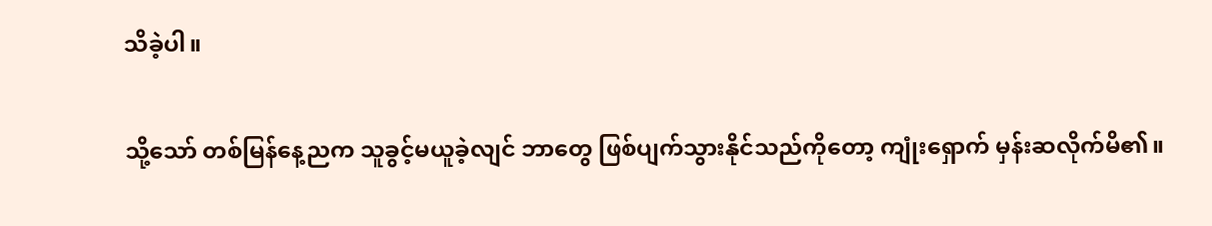သိခဲ့ပါ။

သို့သော် တစ်မြန်နေ့ညက သူခွင့်မယူခဲ့လျင် ဘာတွေ ဖြစ်ပျက်သွားနိုင်သည်ကိုတော့ ကျုံးရှောက် မှန်းဆလိုက်မိ၏။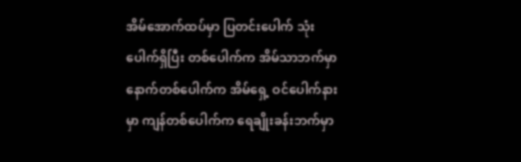အိမ်အောက်ထပ်မှာ ပြတင်းပေါက် သုံးပေါက်ရှိပြီး တစ်ပေါက်က အိမ်သာဘက်မှာ နောက်တစ်ပေါက်က အိမ်ရှေ့ ဝင်ပေါက်နားမှာ ကျန်တစ်ပေါက်က ရေချိုးခန်းဘက်မှာ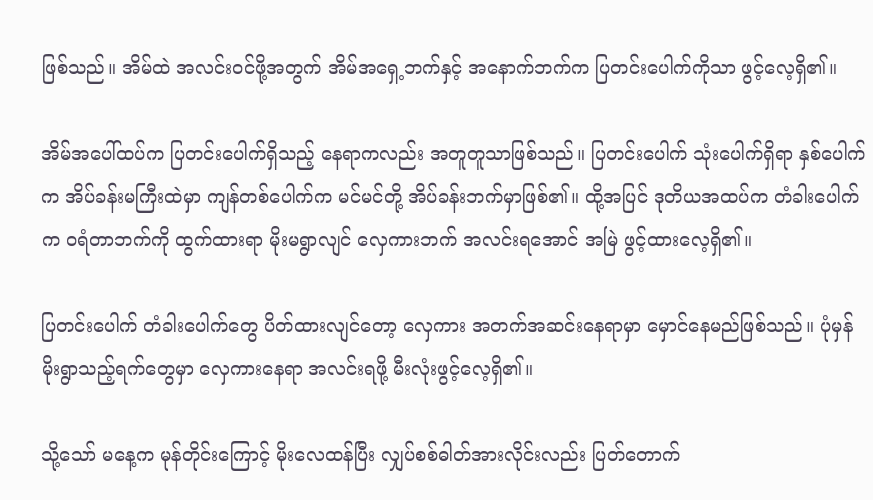ဖြစ်သည်။ အိမ်ထဲ အလင်းဝင်ဖို့အတွက် အိမ်အရှေ့ဘက်နှင့် အနောက်ဘက်က ပြတင်းပေါက်ကိုသာ ဖွင့်လေ့ရှိ၏။

အိမ်အပေါ်ထပ်က ပြတင်းပေါက်ရှိသည့် နေရာကလည်း အတူတူသာဖြစ်သည်။ ပြတင်းပေါက် သုံးပေါက်ရှိရာ နှစ်ပေါက်က အိပ်ခန်းမကြီးထဲမှာ ကျန်တစ်ပေါက်က မင်မင်တို့ အိပ်ခန်းဘက်မှာဖြစ်၏။ ထို့အပြင် ဒုတိယအထပ်က တံခါးပေါက်က ဝရံတာဘက်ကို ထွက်ထားရာ မိုးမရွာလျင် လှေကားဘက် အလင်းရအောင် အမြဲ ဖွင့်ထားလေ့ရှိ၏။

ပြတင်းပေါက် တံခါးပေါက်တွေ ပိတ်ထားလျင်တော့ လှေကား အတက်အဆင်းနေရာမှာ မှောင်နေမည်ဖြစ်သည်။ ပုံမှန် မိုးရွာသည့်ရက်တွေမှာ လှေကားနေရာ အလင်းရဖို့ မီးလုံးဖွင့်လေ့ရှိ၏။

သို့သော် မနေ့က မုန်တိုင်းကြောင့် မိုးလေထန်ပြီး လျှပ်စစ်ဓါတ်အားလိုင်းလည်း ပြတ်တောက်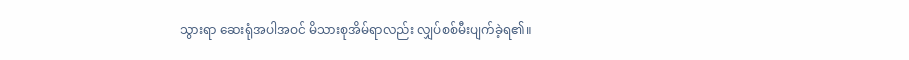သွားရာ ဆေးရုံအပါအဝင် မိသားစုအိမ်ရာလည်း လျှပ်စစ်မီးပျက်ခဲ့ရ၏။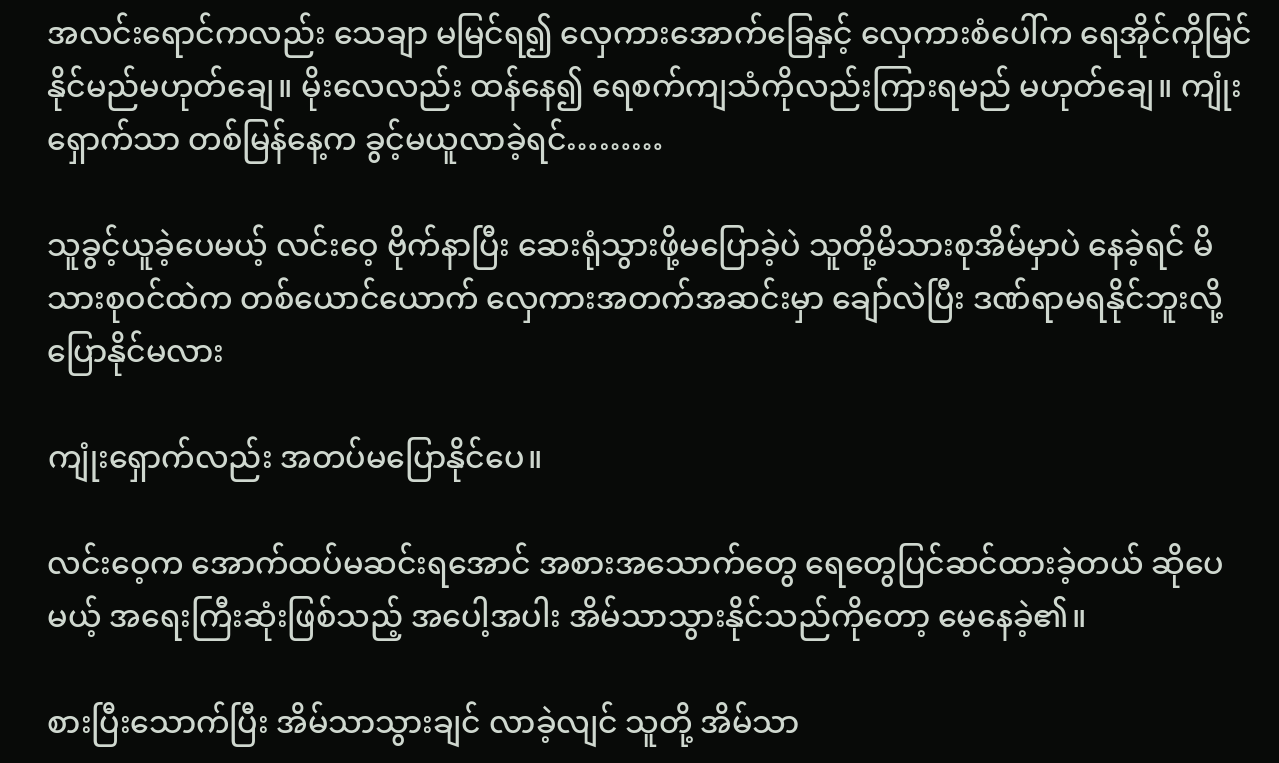အလင်းရောင်ကလည်း သေချာ မမြင်ရ၍ လှေကားအောက်ခြေနှင့် လှေကားစံပေါ်က ရေအိုင်ကိုမြင်နိုင်မည်မဟုတ်ချေ။ မိုးလေလည်း ထန်နေ၍ ရေစက်ကျသံကိုလည်းကြားရမည် မဟုတ်ချေ။ ကျုံးရှောက်သာ တစ်မြန်နေ့က ခွင့်မယူလာခဲ့ရင်………

သူခွင့်ယူခဲ့ပေမယ့် လင်းဝေ့ ဗိုက်နာပြီး ဆေးရုံသွားဖို့မပြောခဲ့ပဲ သူတို့မိသားစုအိမ်မှာပဲ နေခဲ့ရင် မိသားစုဝင်ထဲက တစ်ယောင်ယောက် လှေကားအတက်အဆင်းမှာ ချော်လဲပြီး ဒဏ်ရာမရနိုင်ဘူးလို့ ပြောနိုင်မလား

ကျုံးရှောက်လည်း အတပ်မပြောနိုင်ပေ။

လင်းဝေ့က အောက်ထပ်မဆင်းရအောင် အစားအသောက်တွေ ရေတွေပြင်ဆင်ထားခဲ့တယ် ဆိုပေမယ့် အရေးကြီးဆုံးဖြစ်သည့် အပေါ့အပါး အိမ်သာသွားနိုင်သည်ကိုတော့ မေ့နေခဲ့၏။

စားပြီးသောက်ပြီး အိမ်သာသွားချင် လာခဲ့လျင် သူတို့ အိမ်သာ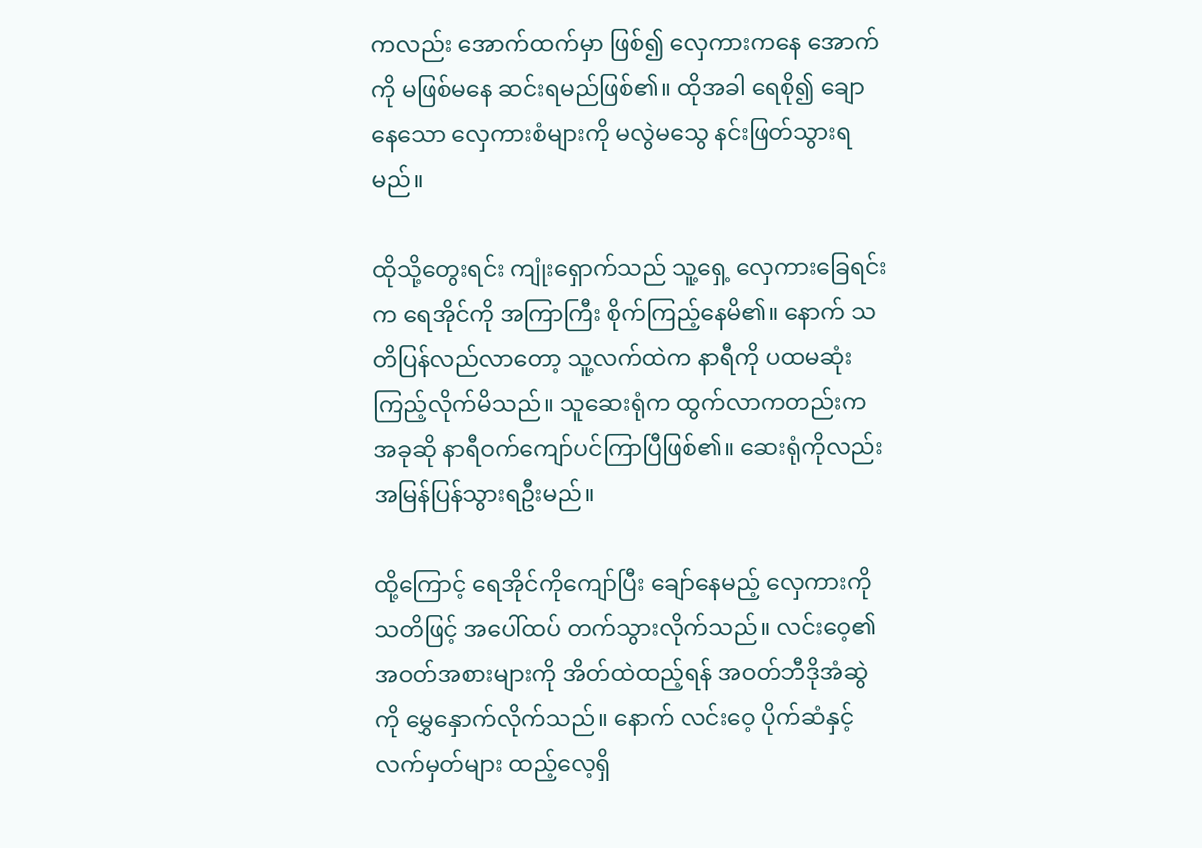ကလည်း အောက်ထက်မှာ ဖြစ်၍ လှေကားကနေ အောက်ကို မဖြစ်မနေ ဆင်းရမည်ဖြစ်၏။ ထိုအခါ ရေစို၍ ချောနေသော လှေကားစံများကို မလွဲမသွေ နင်းဖြတ်သွားရမည်။

ထိုသို့‌တွေးရင်း ကျုံးရှောက်သည် သူ့ရှေ့ လှေကား‌ခြေရင်းက ရေအိုင်ကို အကြာကြီး စိုက်ကြည့်နေမိ၏။ နောက် သတိပြန်လည်လာတော့ သူ့လက်ထဲက နာရီကို ပထမဆုံးကြည့်လိုက်မိသည်။ သူဆေးရုံက ထွက်လာကတည်းက အခုဆို နာရီဝက်ကျော်ပင်ကြာပြီဖြစ်၏။ ဆေးရုံကိုလည်း အမြန်ပြန်သွားရဦးမည်။

ထို့ကြောင့် ရေအိုင်ကိုကျော်ပြီး ချော်နေမည့် လှေကားကို သတိဖြင့် အပေါ်ထပ် တက်သွားလိုက်သည်။ လင်းဝေ့၏ အဝတ်အစားများကို အိတ်ထဲထည့်ရန် အဝတ်ဘီဒိုအံဆွဲကို မွှေနှောက်လိုက်သည်။ နောက် လင်းဝေ့ ပိုက်ဆံနှင့် လက်မှတ်များ ထည့်လေ့ရှိ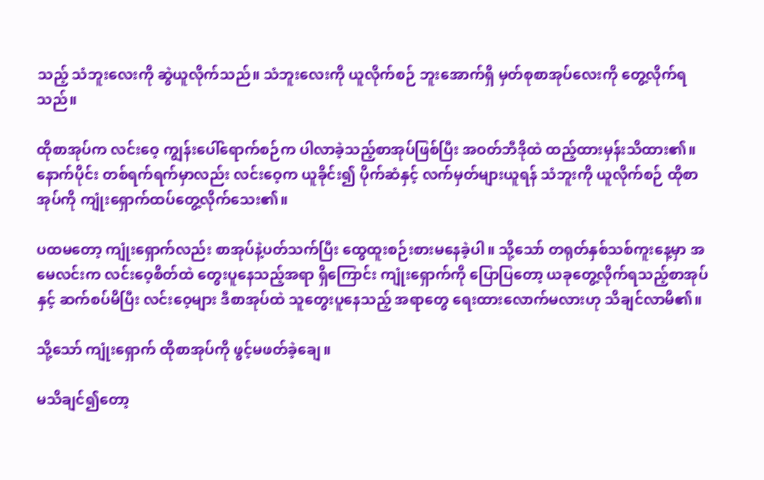သည့် သံဘူးလေးကို ဆွဲယူလိုက်သည်။ သံဘူးလေးကို ယူလိုက်စဉ် ဘူးအောက်ရှိ မှတ်စုစာအုပ်လေးကို ‌တွေ့လိုက်ရသည်။

ထိုစာအုပ်က လင်းဝေ့ ကျွန်းပေါ်ရောက်စဉ်က ပါလာခဲ့သည့်စာအုပ်ဖြစ်ပြီး အဝတ်ဘီဒိုထဲ ထည့်ထားမှန်းသိထား၏။ နောက်ပိုင်း တစ်ရက်ရက်မှာလည်း လင်းဝေ့က ယူခိုင်း၍ ပိုက်ဆံနှင့် လက်မှတ်များယူရန် သံဘူးကို ယူလိုက်စဉ် ထိုစာအုပ်ကို ကျုံးရှောက်ထပ်တွေ့လိုက်သေး၏။

ပထမတော့ ကျုံးရှောက်လည်း စာအုပ်နဲ့ပတ်သက်ပြီး ထွေထူးစဉ်းစားမနေခဲ့ပါ။ သို့သော် တရုတ်နှစ်သစ်ကူးနေ့မှာ အမေလင်းက လင်းဝေ့စိတ်ထဲ တွေးပူနေသည့်အရာ ရှိကြောင်း ကျုံးရှောက်ကို ပြောပြတော့ ယခုတွေ့လိုက်ရသည့်စာအုပ်နှင့် ဆက်စပ်မိပြီး လင်းဝေ့များ ဒီစာအုပ်ထဲ သူတွေးပူနေသည့် အရာတွေ ရေးထားလောက်မလားဟု သိချင်လာမိ၏။

သို့သော် ကျုံးရှောက် ထိုစာအုပ်ကို ဖွင့်မဖတ်ခဲ့ချေ။

မသိချင်၍တော့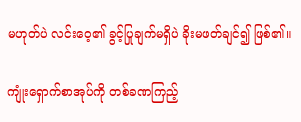မဟုတ်ပဲ လင်းဝေ့၏ ခွင့်ပြုချက်မရှိပဲ ခိုးမဖတ်ချင်၍ ဖြစ်၏။

ကျုံးရှောက်စာအုပ်ကို တစ်ခဏကြည့်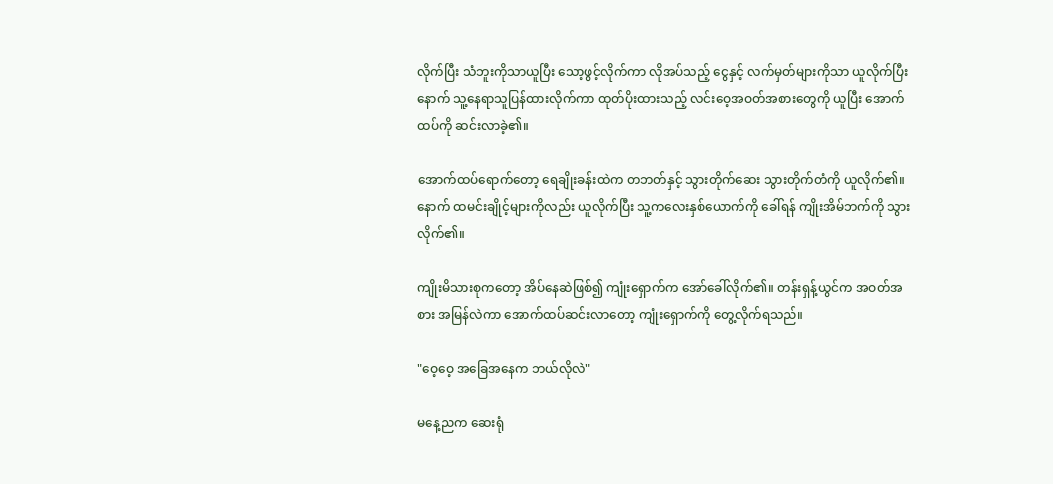လိုက်ပြီး သံဘူးကိုသာယူပြီး သော့ဖွင့်လိုက်ကာ လိုအပ်သည့် ငွေနှင့် လက်မှတ်များကိုသာ ယူလိုက်ပြီးနောက် သူ့နေရာသူပြန်ထားလိုက်ကာ ထုတ်ပိုးထားသည့် လင်းဝေ့အဝတ်အစားတွေကို ယူပြီး အောက်ထပ်ကို ဆင်းလာခဲ့၏။

အောက်ထပ်ရောက်တော့ ရေချိုးခန်းထဲက တဘတ်နှင့် သွားတိုက်ဆေး သွားတိုက်တံကို ယူလိုက်၏။ နောက် ထမင်းချိုင့်များကိုလည်း ယူလိုက်ပြီး သူ့ကလေးနှစ်ယောက်ကို ခေါ်ရန် ကျိုးအိမ်ဘက်ကို သွားလိုက်၏။

ကျိုးမိသားစုကတော့ အိပ်နေဆဲဖြစ်၍ ကျုံးရှောက်က အော်ခေါ်လိုက်၏။ တန်းရှန့်ယွင်က အဝတ်အစား အမြန်လဲကာ အောက်ထပ်ဆင်းလာတော့ ကျုံးရှောက်ကို တွေ့လိုက်ရသည်။

"ဝေ့ဝေ့ အခြေအနေက ဘယ်လိုလဲ"

မနေ့ညက ဆေးရုံ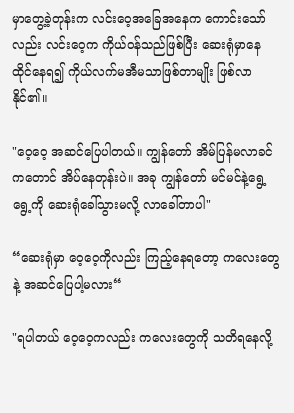မှာတွေ့ခဲ့တုန်းက လင်းဝေ့အခြေ‌အနေက ကောင်းသော်လည်း လင်းဝေ့က ကိုယ်ဝန်သည်ဖြစ်ပြီး ဆေးရုံမှာနေထိုင်နေရ၍ ကိုယ်လက်မအီမသာဖြစ်တာမျိုး ဖြစ်လာနိုင်၏။

"ဝေ့ဝေ့ အဆင်ပြေပါတယ်။ ကျွန်တော် အိမ်ပြန်မလာခင်ကတောင် အိပ်နေတုန်းပဲ။ အခု ကျွန်‌တော် မင်မင်နဲ့ရွေ့ရွေ့ကို ဆေးရုံခေါ်သွားမလို့ လာခေါ်တာပါ"

“ဆေးရုံမှာ ဝေ့ဝေ့ကိုလည်း ကြည့်နေရတော့ ကလေးတွေနဲ့ အဆင်ပြေပါ့မလား“

"ရပါတယ် ဝေ့ဝေ့ကလည်း ကလေးတွေကို သတိရနေလို့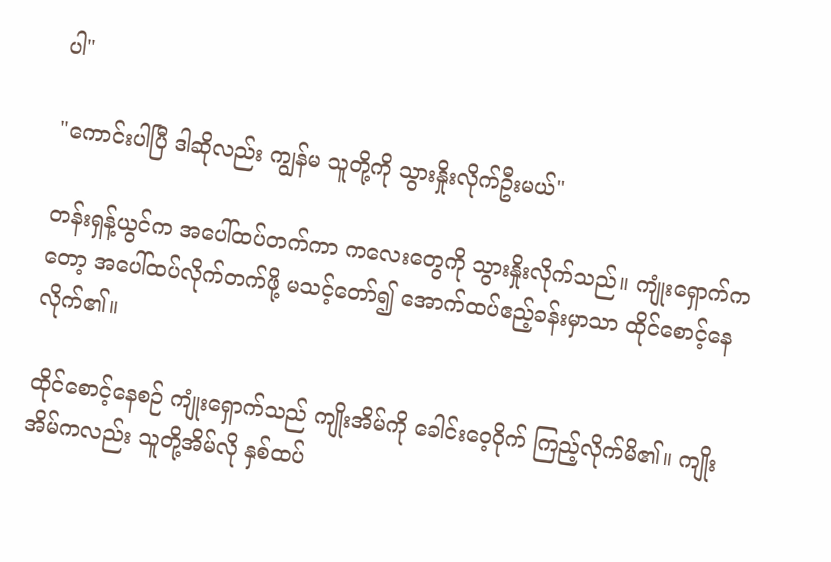ပါ"

"ကောင်းပါပြီ ဒါဆိုလည်း ကျွန်မ သူတို့ကို သွားနှိုးလိုက်ဦးမယ်"

တန်းရှန့်ယွင်က အပေါ်ထပ်တက်ကာ ကလေးတွေကို သွားနှိုးလိုက်သည်။ ကျုံးရှောက်ကတော့ အပေါ်ထပ်လိုက်တက်ဖို့ မသင့်တော်၍ အောက်ထပ်ဧည့်ခန်းမှာသာ ထိုင်စောင့်နေလိုက်၏။

ထိုင်စောင့်နေစဉ် ကျုံးရှောက်သည် ကျိုးအိမ်ကို ခေါင်းဝေ့ဝိုက် ကြည့်လိုက်မိ၏။ ကျိုးအိမ်ကလည်း သူတို့အိမ်လို နှစ်ထပ်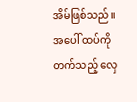အိမ်ဖြစ်သည်။ အပေါ် ထပ်ကို တက်သည့် လှေ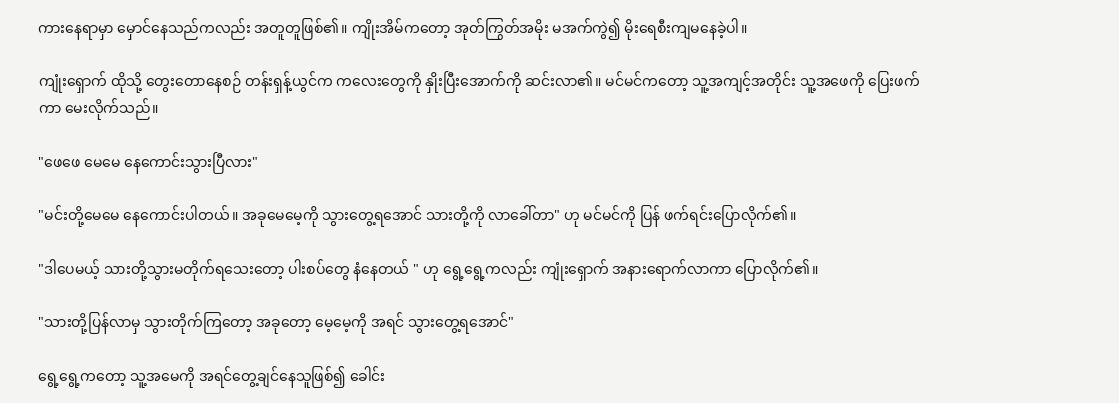ကားနေရာမှာ မှောင်နေသည်ကလည်း အတူတူဖြစ်၏။ ကျိုးအိမ်ကတော့ အုတ်ကြွတ်အမိုး မအက်ကွဲ‌၍ မိုးရေစီးကျမနေခဲ့ပါ။

ကျုံးရှောက် ထိုသို့ တွေးတောနေစဉ် တန်းရှန့်ယွင်က ကလေးတွေကို နှိုးပြီးအောက်ကို ဆင်းလာ၏။ မင်မင်ကတော့ သူ့အကျင့်အတိုင်း သူ့အဖေကို ပြေးဖက်ကာ မေးလိုက်သည်။

"ဖေဖေ မေမေ နေကောင်းသွားပြီလား"

"မင်းတို့မေမေ နေကောင်းပါတယ်။ အခုမေမေ့ကို သွား‌တွေ့ရအောင် သားတို့ကို လာခေါ်တာ" ဟု မင်မင်ကို ပြန် ဖက်ရင်းပြောလိုက်၏။

"ဒါပေမယ့် သားတို့သွားမတိုက်ရသေးတော့ ပါးစပ်တွေ နံနေတယ် " ဟု ရွေ့ရွေ့ကလည်း ကျုံးရှောက် အနားရောက်လာကာ ပြောလိုက်၏။

"သားတို့ပြန်လာမှ သွားတိုက်ကြတော့ အခုတော့ မေ့မေ့ကို အရင် သွားတွေ့ရအောင်"

ရွေ့ရွေ့ကတော့ သူ့အမေကို အရင်တွေ့ချင်နေသူဖြစ်၍ ခေါင်း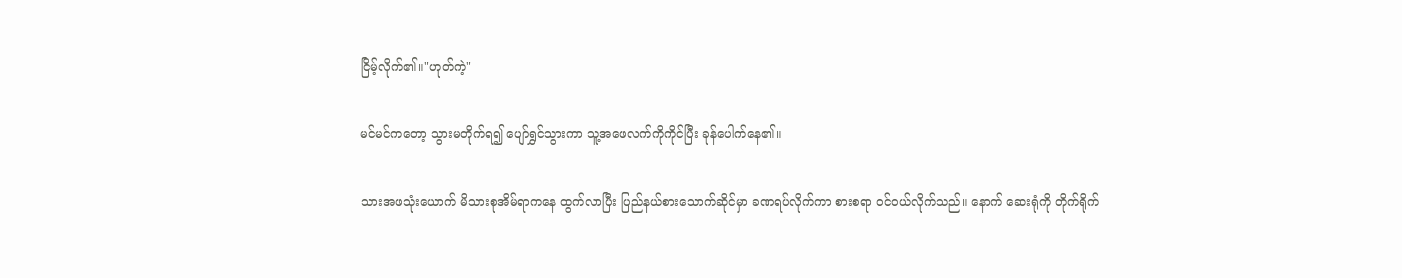ငြိမ့်လိုက်၏။"ဟုတ်ကဲ့"

မင်မင်ကတော့ သွားမတိုက်ရ၍ ပျော်ရွှင်သွားကာ သူ့အဖေလက်ကိုကိုင်ပြီး ခုန်ပေါက်နေ၏။

သားအဖသုံးယောက် မိသားစုအိမ်ရာကနေ ထွက်လာပြီး ပြည်နယ်စားသောက်ဆိုင်မှာ ခဏရပ်လိုက်ကာ စားစရာ ဝင်ဝယ်လိုက်သည်။ နောက် ဆေးရုံကို တိုက်ရိုက်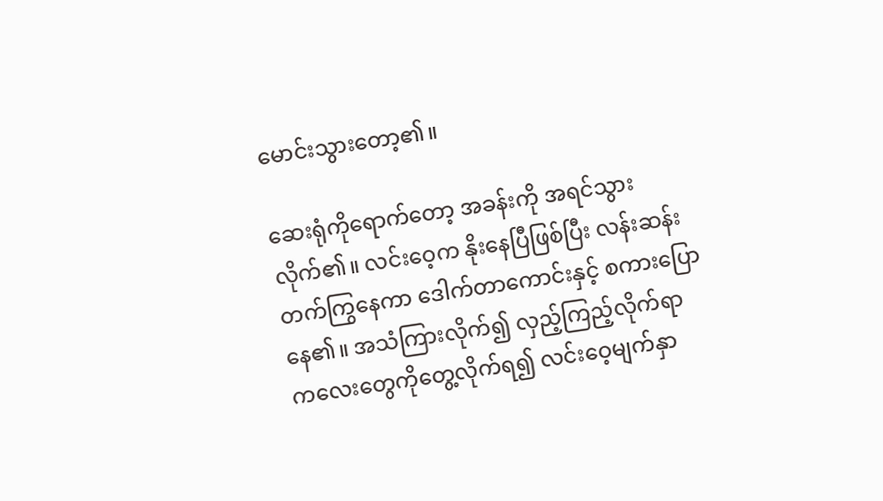မောင်းသွားတော့၏။

ဆေးရုံကိုရောက်တော့ အခန်းကို အရင်သွားလိုက်၏။ လင်းဝေ့က နိုးနေပြီဖြစ်ပြီး လန်းဆန်းတက်ကြွနေကာ ဒေါက်တာကောင်းနှင့် စကားပြောနေ၏။ အသံကြားလိုက်၍ လှည့်ကြည့်လိုက်ရာ ကလေးတွေကိုတွေ့လိုက်ရ၍ လင်းဝေ့မျက်နှာ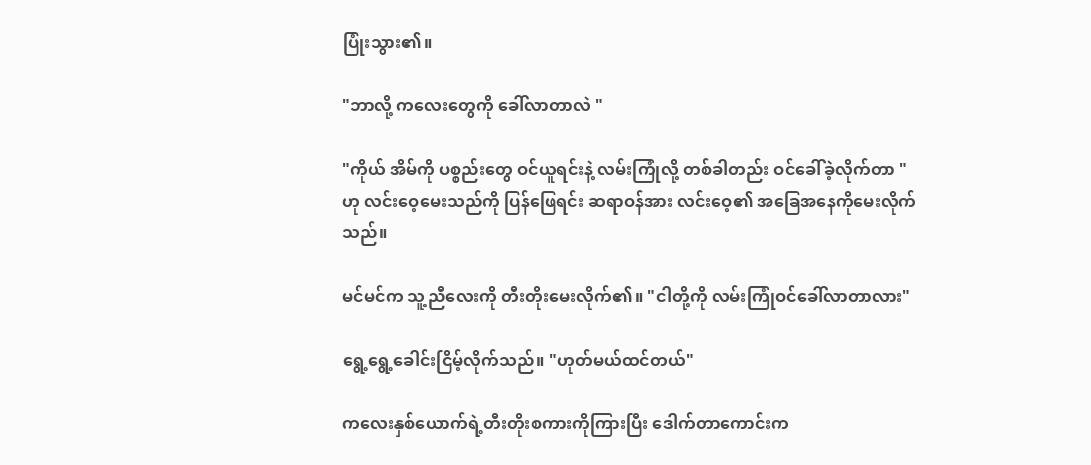ပြုံးသွား၏။

"ဘာလို့ ကလေးတွေကို ခေါ်လာတာလဲ "

"ကိုယ် အိမ်ကို ပစ္စည်းတွေ ဝင်ယူရင်းနဲ့ လမ်းကြုံလို့ တစ်ခါတည်း ဝင်ခေါ်ခဲ့လိုက်တာ " ဟု လင်းဝေ့မေးသည်ကို ပြန်ဖြေရင်း ဆရာဝန်အား လင်းဝေ့၏ အခြေအနေကိုမေးလိုက်သည်။

မင်မင်က သူ့ညီလေးကို တီးတိုးမေးလိုက်၏။ "ငါတို့ကို လမ်းကြုံဝင်ခေါ်လာတာလား"

ရွေ့ရွေ့ခေါင်းငြိမ့်လိုက်သည်။ "ဟုတ်မယ်ထင်တယ်"

ကလေးနှစ်ယောက်ရဲ့တီးတိုးစကားကိုကြားပြီး ဒေါက်တာကောင်းက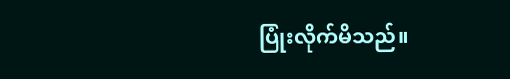ပြုံးလိုက်မိသည်။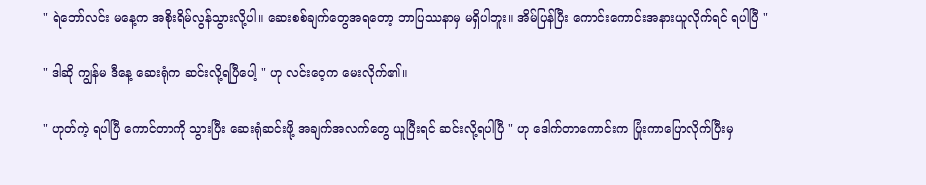" ရဲဘော်လင်း မနေ့က အစိုးရိမ်လွန်သွားလို့ပါ။ ဆေးစစ်ချက်တွေအရတော့ ဘာပြဿနာမှ မရှိပါဘူး။ အိမ်ပြန်ပြီး ကောင်းကောင်းအနားယူလိုက်ရင် ရပါပြီ "

" ဒါဆို ကျွန်မ ဒီနေ့ ဆေးရုံက ဆင်းလို့ရပြီပေါ့ " ဟု လင်းဝေ့က မေးလိုက်၏။

" ဟုတ်ကဲ့ ရပါပြီ ကောင်တာကို သွားပြီး ဆေးရုံဆင်းဖို့ အချက်အလက်တွေ ယူပြီးရင် ဆင်းလို့ရပါပြီ " ဟု ဒေါက်တာကောင်းက ပြုံးကာပြောလိုက်ပြီးမှ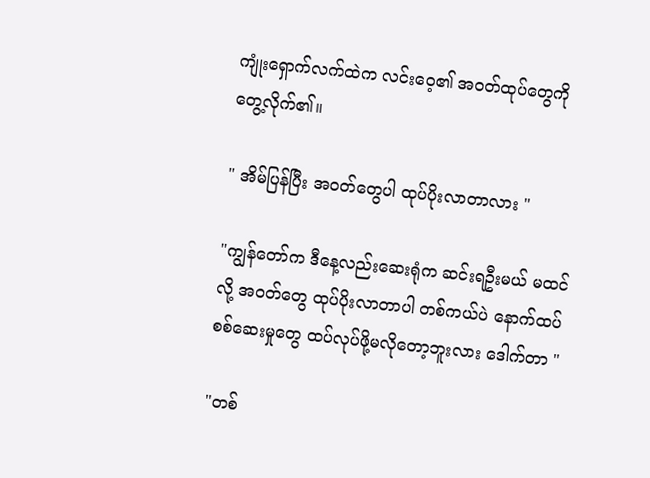ကျုံးရှောက်လက်ထဲက လင်းဝေ့၏ အဝတ်ထုပ်တွေကို တွေ့လိုက်၏။

" အိမ်ပြန်ပြီး အဝတ်တွေပါ ထုပ်ပိုးလာတာလား "

"ကျွန်တော်က ဒီနေ့လည်းဆေးရုံက ဆင်းရဦးမယ် မထင်လို့ အဝတ်တွေ ထုပ်ပိုးလာတာပါ တစ်ကယ်ပဲ နောက်ထပ်စစ်ဆေးမှုတွေ ထပ်လုပ်ဖို့မလိုတော့ဘူးလား ဒေါက်တာ "

"တစ်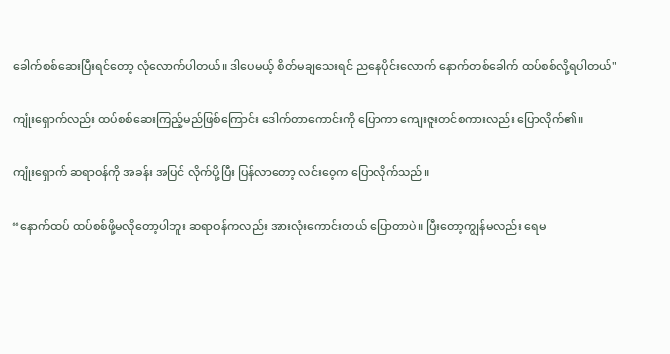ခေါက်စစ်ဆေးပြီးရင်တော့ လုံလောက်ပါတယ်။ ဒါပေမယ့် စိတ်မချသေးရင် ညနေပိုင်းလောက် နောက်တစ်ခေါက် ထပ်စစ်လို့ရပါတယ်"

ကျုံးရှောက်လည်း ထပ်စစ်ဆေးကြည့်မည်ဖြစ်ကြောင်း ဒေါက်တာကောင်းကို ပြောကာ ကျေးဇူးတင်စကားလည်း ပြောလိုက်၏။

ကျုံးရှောက် ဆရာဝန်ကို အခန်း အပြင် လိုက်ပို့ပြီး ပြန်လာတော့ လင်းဝေ့က ပြောလိုက်သည်။

“နောက်ထပ် ထပ်စစ်ဖို့မလိုတော့ပါဘူး ဆရာဝန်ကလည်း အားလုံးကောင်းတယ် ပြောတာပဲ။ ပြီးတော့ကျွန်မလည်း ရေမ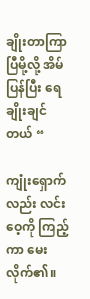ချိုးတာကြာပြီမို့လို့ အိမ်ပြန်ပြီး ရေချိုးချင်တယ် “

ကျုံးရှောက်လည်း လင်းဝေ့ကို ကြည့်ကာ မေးလိုက်၏။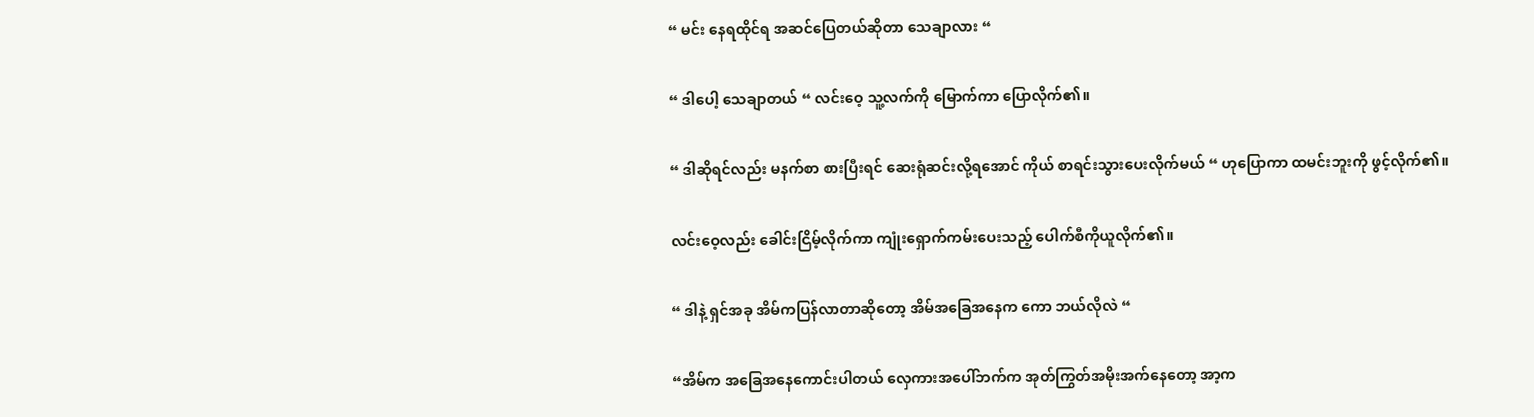“ မင်း နေရထိုင်ရ အဆင်ပြေတယ်ဆိုတာ သေချာလား “

“ ဒါပေါ့ သေချာတယ် “ လင်းဝေ့ သူ့လက်ကို မြောက်ကာ ပြောလိုက်၏။

“ ဒါဆိုရင်လည်း မနက်စာ စားပြီးရင် ဆေးရုံဆင်းလို့ရအောင် ကိုယ် စာရင်းသွားပေးလိုက်မယ် “ ဟုပြောကာ ထမင်းဘူးကို ဖွင့်လိုက်၏။

လင်းဝေ့လည်း ခေါင်းငြိမ့်လိုက်ကာ ကျုံးရှောက်ကမ်းပေးသည့် ပေါက်စီကိုယူလိုက်၏။

“ ဒါနဲ့ ရှင်အခု အိမ်ကပြန်လာတာဆိုတော့ အိမ်အခြေအနေက ကော ဘယ်လိုလဲ “

“အိမ်က အခြေအနေကောင်းပါတယ် လှေကားအပေါ်ဘက်က အုတ်ကြွတ်အမိုးအက်နေတော့ အာ့က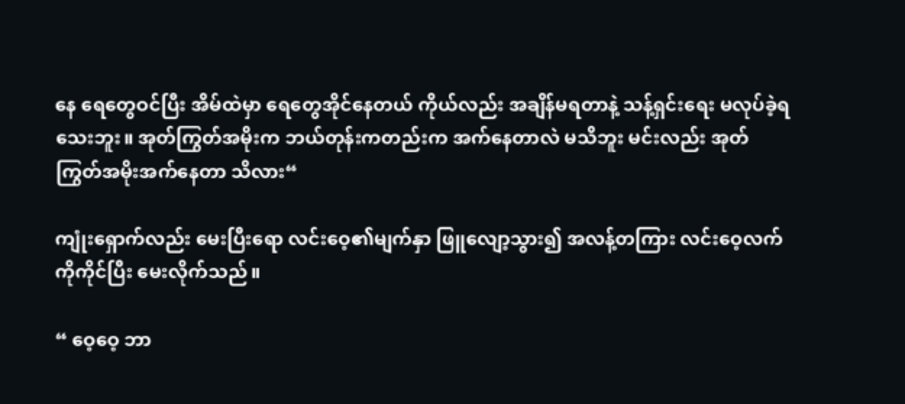နေ ရေတွေဝင်ပြီး အိမ်ထဲမှာ ရေတွေအိုင်နေတယ် ကိုယ်လည်း အချိန်မရတာနဲ့ သန့်ရှင်းရေး မလုပ်ခဲ့ရသေးဘူး။ အုတ်ကြွတ်အမိုးက ဘယ်တုန်းကတည်းက အက်နေတာလဲ မသိဘူး မင်းလည်း အုတ်ကြွတ်အမိုးအက်နေတာ သိလား“

ကျုံးရှောက်လည်း မေးပြီးရော လင်းဝေ့၏မျက်နှာ ဖြူလျော့သွား၍ အလန့်တကြား လင်းဝေ့လက်ကိုကိုင်ပြီး မေးလိုက်သည်။

“ ဝေ့ဝေ့ ဘာ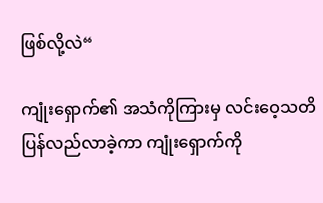ဖြစ်လို့လဲ“

ကျုံးရှောက်၏ အသံကိုကြားမှ လင်းဝေ့သတိပြန်လည်လာခဲ့ကာ ကျုံးရှောက်ကို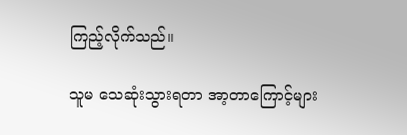ကြည့်လိုက်သည်။

သူမ သေဆုံးသွားရတာ အာ့တာကြောင့်များ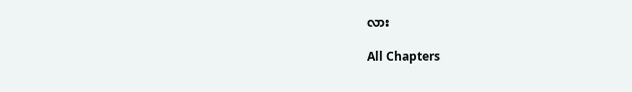လား

All Chapters